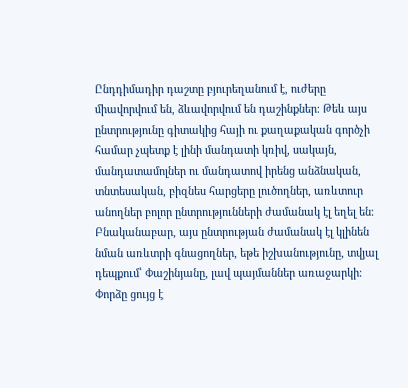Ընդդիմադիր դաշտը բյուրեղանում է, ուժերը միավորվում են, ձևավորվում են դաշինքներ։ Թեև այս ընտրությունը գիտակից հայի ու քաղաքական գործչի համար չպետք է լինի մանդատի կռիվ, սակայն, մանդատամոլներ ու մանդատով իրենց անձնական, տնտեսական, բիզնես հարցերը լուծողներ, առևտուր անողներ բոլոր ընտրությունների ժամանակ էլ եղել են։ Բնականաբար, այս ընտրության ժամանակ էլ կլինեն նման առևտրի գնացողներ, եթե իշխանությունը, տվյալ դեպքում՝ Փաշինյանը, լավ պայմաններ առաջարկի։
Փորձը ցույց է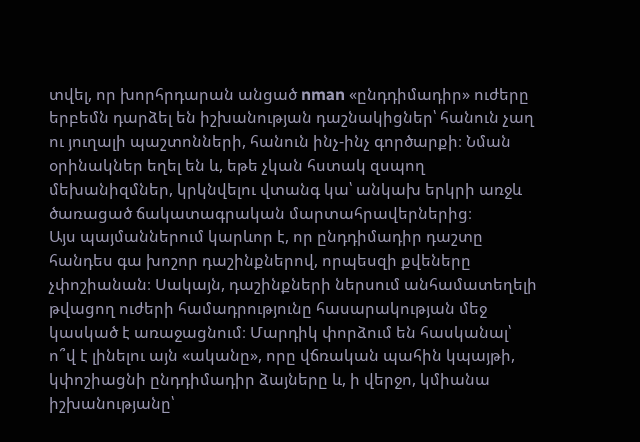տվել, որ խորհրդարան անցած nman «ընդդիմադիր» ուժերը երբեմն դարձել են իշխանության դաշնակիցներ՝ հանուն չաղ ու յուղալի պաշտոնների, հանուն ինչ-ինչ գործարքի։ Նման օրինակներ եղել են և, եթե չկան հստակ զսպող մեխանիզմներ, կրկնվելու վտանգ կա՝ անկախ երկրի առջև ծառացած ճակատագրական մարտահրավերներից։
Այս պայմաններում կարևոր է, որ ընդդիմադիր դաշտը հանդես գա խոշոր դաշինքներով, որպեսզի քվեները չփոշիանան։ Սակայն, դաշինքների ներսում անհամատեղելի թվացող ուժերի համադրությունը հասարակության մեջ կասկած է առաջացնում։ Մարդիկ փորձում են հասկանալ՝ ո՞վ է լինելու այն «ականը», որը վճռական պահին կպայթի, կփոշիացնի ընդդիմադիր ձայները և, ի վերջո, կմիանա իշխանությանը՝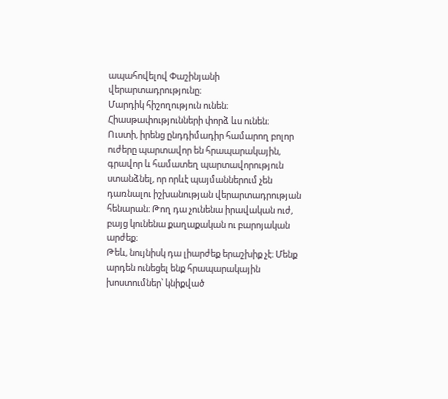ապահովելով Փաշինյանի վերարտադրությունը։
Մարդիկ հիշողություն ունեն։ Հիասթափությունների փորձ ևս ունեն։
Ուստի, իրենց ընդդիմադիր համարող բոլոր ուժերը պարտավոր են հրապարակային, գրավոր և համատեղ պարտավորություն ստանձնել, որ որևէ պայմաններում չեն դառնալու իշխանության վերարտադրության հենարան։ Թող դա չունենա իրավական ուժ, բայց կունենա քաղաքական ու բարոյական արժեք։
Թեև, նույնիսկ դա լիարժեք երաշխիք չէ։ Մենք արդեն ունեցել ենք հրապարակային խոստումներ՝ կնիքված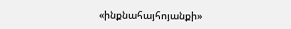«ինքնահայհոյանքի»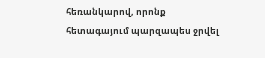հեռանկարով, որոնք հետագայում պարզապես ջրվել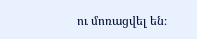ու մոռացվել են։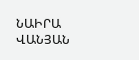ՆԱԻՐԱ ՎԱՆՅԱՆ